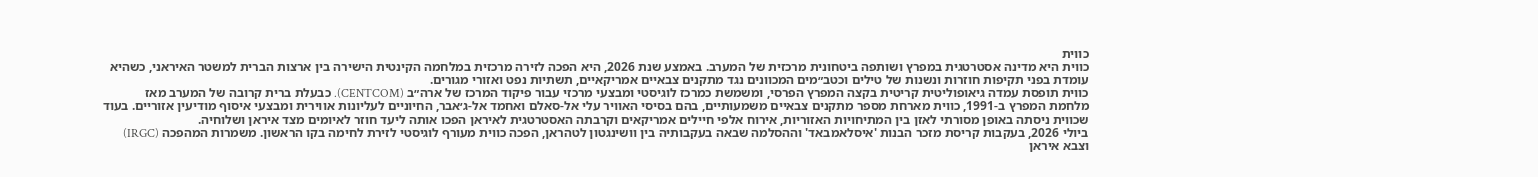כווית
כווית היא מדינה אסטרטגית במפרץ ושותפה ביטחונית מרכזית של המערב. באמצע שנת 2026, היא הפכה לזירה מרכזית במלחמה הקינטית הישירה בין ארצות הברית למשטר האיראני, כשהיא עומדת בפני תקיפות חוזרות ונשנות של טילים וכטב״מים המכוונים נגד מתקנים צבאיים אמריקאיים, תשתיות נפט ואזורי מגורים.
כווית תופסת עמדה גיאופוליטית קריטית בקצה המפרץ הפרסי, ומשמשת כמרכז לוגיסטי ומבצעי מרכזי עבור פיקוד המרכז של ארה״ב (CENTCOM). כבעלת ברית קרובה של המערב מאז מלחמת המפרץ ב-1991, כווית מארחת מספר מתקנים צבאיים משמעותיים, בהם בסיסי האוויר עלי אל-סאלם ואחמד אל-ג׳אבר, החיוניים לעליונות אווירית ומבצעי איסוף מודיעין אזוריים. בעוד שכווית ניסתה באופן מסורתי לאזן בין המתיחויות האזוריות, אירוח אלפי חיילים אמריקאים וקרבתה האסטרטגית לאיראן הפכו אותה ליעד חוזר לאיומים מצד איראן ושלוחיה.
ביולי 2026, בעקבות קריסת מזכר הבנות 'איסלאמבאד' וההסלמה שבאה בעקבותיה בין וושינגטון לטהראן, הפכה כווית מעורף לוגיסטי לזירת לחימה בקו הראשון. משמרות המהפכה (IRGC) וצבא איראן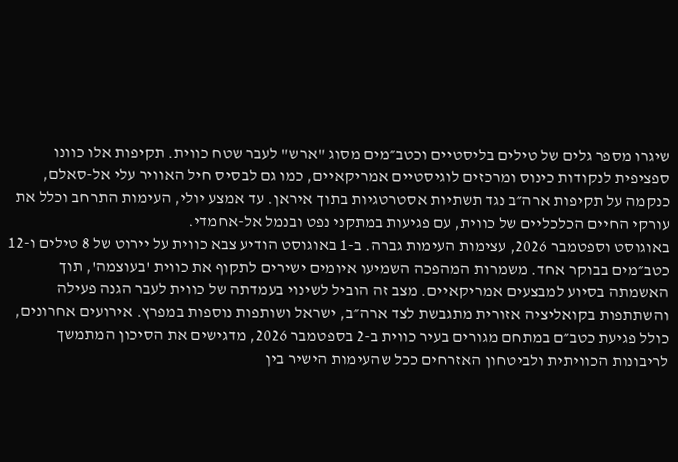שיגרו מספר גלים של טילים בליסטיים וכטב״מים מסוג "ארש" לעבר שטח כווית. תקיפות אלו כוונו ספציפית לנקודות כינוס ומרכזים לוגיסטיים אמריקאיים, כמו גם לבסיס חיל האוויר עלי אל-סאלם, כנקמה על תקיפות ארה״ב נגד תשתיות אסטרטגיות בתוך איראן. עד אמצע יולי, העימות התרחב וכלל את עורקי החיים הכלכליים של כווית, עם פגיעות במתקני נפט ובנמל אל-אחמדי.
באוגוסט וספטמבר 2026, עצימות העימות גברה. ב-1 באוגוסט הודיע צבא כווית על יירוט של 8 טילים ו-12 כטב״מים בבוקר אחד. משמרות המהפכה השמיעו איומים ישירים לתקוף את כווית 'בעוצמה', תוך האשמתה בסיוע למבצעים אמריקאיים. מצב זה הוביל לשינוי בעמדתה של כווית לעבר הגנה פעילה והשתתפות בקואליציה אזורית מתגבשת לצד ארה״ב, ישראל ושותפות נוספות במפרץ. אירועים אחרונים, כולל פגיעת כטב״ם במתחם מגורים בעיר כווית ב-2 בספטמבר 2026, מדגישים את הסיכון המתמשך לריבונות הכוויתית ולביטחון האזרחים ככל שהעימות הישיר בין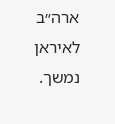ארה״ב לאיראן נמשך.